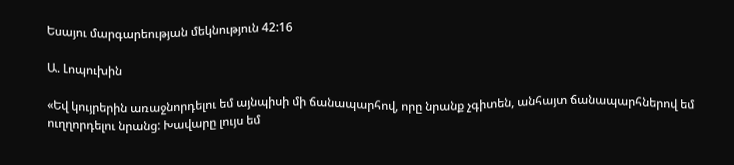Եսայու մարգարեության մեկնություն 42:16

Ա. Լոպուխին

«Եվ կույրերին առաջնորդելու եմ այնպիսի մի ճանապարհով, որը նրանք չգիտեն, անհայտ ճանապարհներով եմ ուղղորդելու նրանց: Խավարը լույս եմ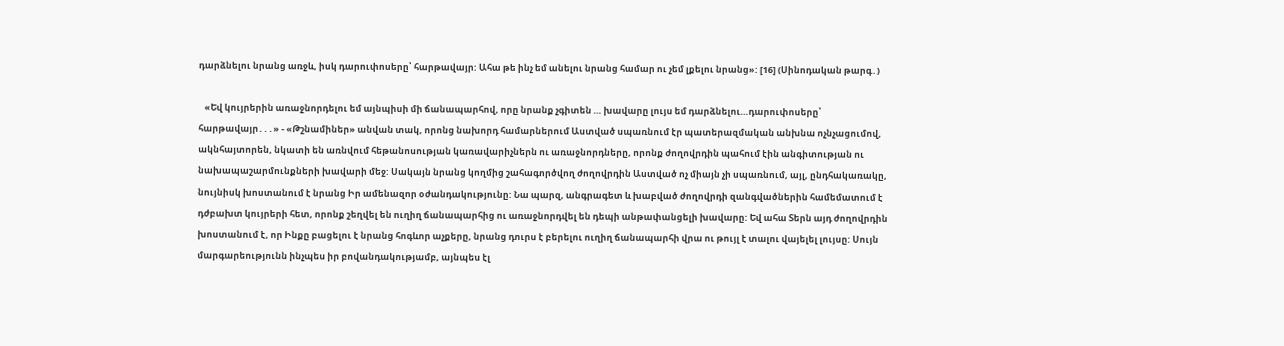դարձնելու նրանց առջև, իսկ դարուփոսերը՝ հարթավայր: Ահա թե ինչ եմ անելու նրանց համար ու չեմ լքելու նրանց»: [16] (Սինոդական թարգ․)

   «Եվ կույրերին առաջնորդելու եմ այնպիսի մի ճանապարհով, որը նրանք չգիտեն … խավարը լույս եմ դարձնելու…դարուփոսերը՝ հարթավայր․․․» - «Թշնամիներ» անվան տակ, որոնց նախորդ համարներում Աստված սպառնում էր պատերազմական անխնա ոչնչացումով, ակնհայտորեն, նկատի են առնվում հեթանոսության կառավարիչներն ու առաջնորդները, որոնք ժողովրդին պահում էին անգիտության ու նախապաշարմունքների խավարի մեջ: Սակայն նրանց կողմից շահագործվող ժողովրդին Աստված ոչ միայն չի սպառնում, այլ, ընդհակառակը, նույնիսկ խոստանում է նրանց Իր ամենազոր օժանդակությունը: Նա պարզ, անգրագետ և խաբված ժողովրդի զանգվածներին համեմատում է դժբախտ կույրերի հետ, որոնք շեղվել են ուղիղ ճանապարհից ու առաջնորդվել են դեպի անթափանցելի խավարը: Եվ ահա Տերն այդ ժողովրդին խոստանում է, որ Ինքը բացելու է նրանց հոգևոր աչքերը, նրանց դուրս է բերելու ուղիղ ճանապարհի վրա ու թույլ է տալու վայելել լույսը: Սույն մարգարեությունն ինչպես իր բովանդակությամբ, այնպես էլ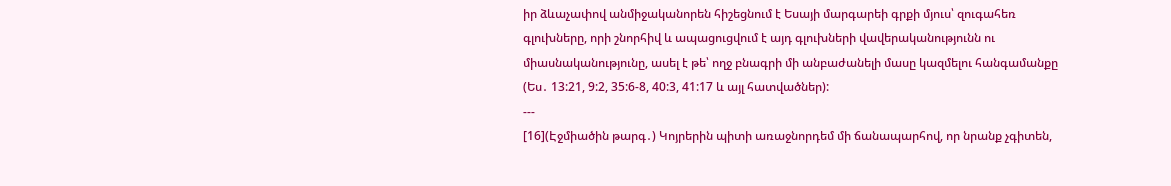իր ձևաչափով անմիջականորեն հիշեցնում է Եսայի մարգարեի գրքի մյուս՝ զուգահեռ գլուխները, որի շնորհիվ և ապացուցվում է այդ գլուխների վավերականությունն ու միասնականությունը, ասել է թե՝ ողջ բնագրի մի անբաժանելի մասը կազմելու հանգամանքը (Ես․ 13:21, 9:2, 35:6-8, 40:3, 41:17 և այլ հատվածներ):
---
[16](Էջմիածին թարգ․) Կոյրերին պիտի առաջնորդեմ մի ճանապարհով, որ նրանք չգիտեն,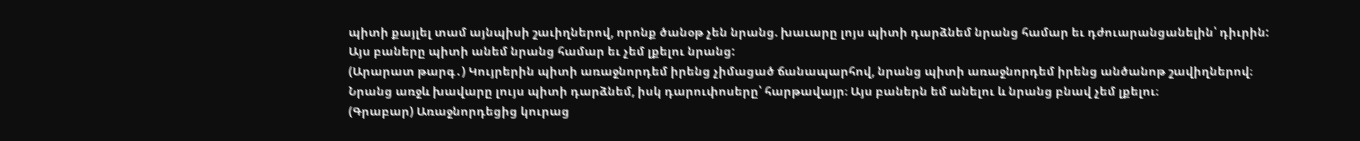պիտի քայլել տամ այնպիսի շաւիղներով, որոնք ծանօթ չեն նրանց. խաւարը լոյս պիտի դարձնեմ նրանց համար եւ դժուարանցանելին՝ դիւրին: Այս բաները պիտի անեմ նրանց համար եւ չեմ լքելու նրանց:
(Արարատ թարգ․) Կույրերին պիտի առաջնորդեմ իրենց չիմացած ճանապարհով, նրանց պիտի առաջնորդեմ իրենց անծանոթ շավիղներով։ Նրանց առջև խավարը լույս պիտի դարձնեմ, իսկ դարուփոսերը՝ հարթավայր։ Այս բաներն եմ անելու և նրանց բնավ չեմ լքելու։
(Գրաբար) Առաջնորդեցից կուրաց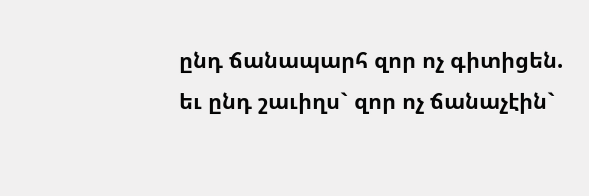ընդ ճանապարհ զոր ոչ գիտիցեն. եւ ընդ շաւիղս` զոր ոչ ճանաչէին`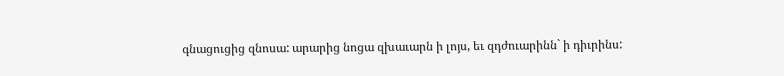գնացուցից զնոսա: արարից նոցա զխաւարն ի լոյս, եւ զդժուարինն` ի դիւրինս: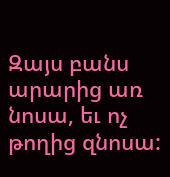Զայս բանս արարից առ նոսա, եւ ոչ թողից զնոսա: